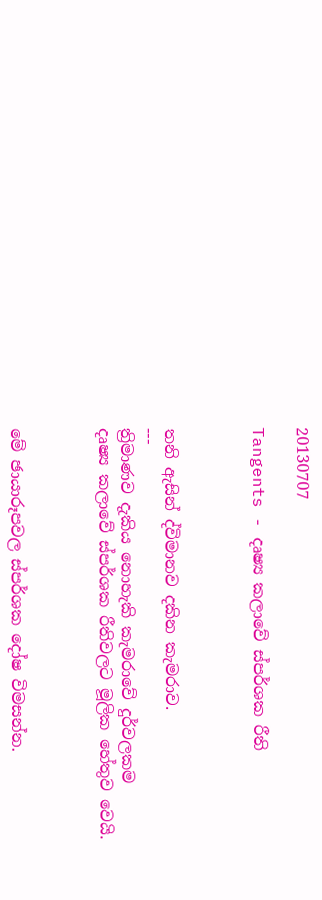20130707

Tangents - දෘෂ්‍ය කලාවේ ස්පර්ශක රීති



තනි ඇසින් ද්විමානව දකින කැමරාව.
---
ත්‍රිමාණව දැකිය නොහැකි කැමරාවේ දුර්වලකම
දෘෂ්‍ය කලාවේ ස්පර්ශක රීතිවලට මූලික හේතුව වෙයි.



මේ ඡායාරූපවල ස්පර්ශක දෝෂ විමසන්න.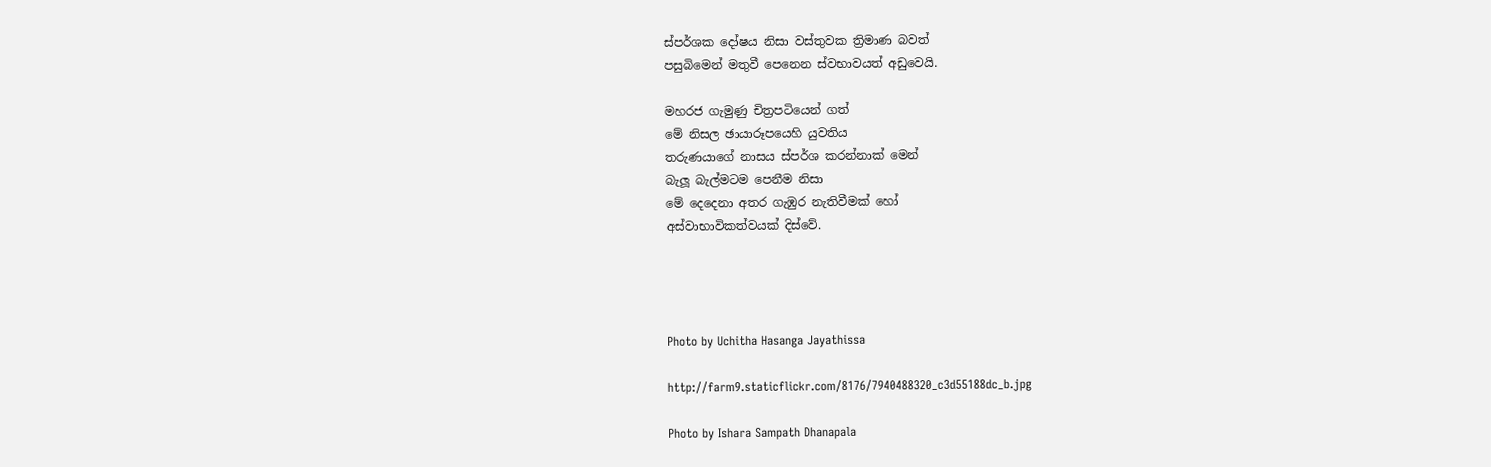ස්පර්ශක දෝෂය නිසා වස්තුවක ත්‍රිමාණ බවත්
පසුබිමෙන් මතුවී පෙනෙන ස්වභාවයත් අඩුවෙයි.

මහරජ ගැමුණු චිත්‍රපටියෙන් ගත්
මේ නිසල ඡායාරූපයෙහි යුවතිය
තරුණයාගේ නාසය ස්පර්ශ කරන්නාක් මෙන්
බැලූ බැල්මටම පෙනීම නිසා
මේ දෙදෙනා අතර ගැඹුර නැතිවීමක් හෝ
අස්වාභාවිකත්වයක් දිස්වේ.




Photo by Uchitha Hasanga Jayathissa

http://farm9.staticflickr.com/8176/7940488320_c3d55188dc_b.jpg

Photo by Ishara Sampath Dhanapala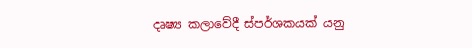දෘෂ්‍ය කලාවේදී ස්පර්ශකයක් යනු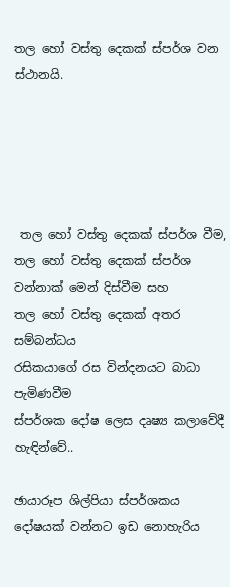තල හෝ වස්තු දෙකක් ස්පර්ශ වන ස්ථානයි.





 තල හෝ වස්තු දෙකක් ස්පර්ශ වීම,
තල හෝ වස්තු දෙකක් ස්පර්ශ වන්නාක් මෙන් දිස්වීම සහ
තල හෝ වස්තු දෙකක් අතර සම්බන්ධය
රසිකයාගේ රස වින්දනයට බාධා පැමිණවීම
ස්පර්ශක දෝෂ ලෙස දෘෂ්‍ය කලාවේදී හැඳින්වේ..

ඡායාරූප ශිල්පියා ස්පර්ශකය
දෝෂයක් වන්නට ඉඩ නොහැරිය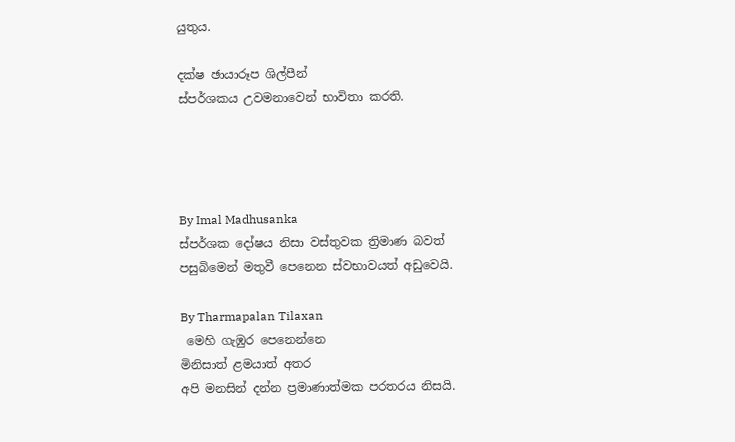යුතුය.

දක්ෂ ඡායාරූප ශිල්පීන්
ස්පර්ශකය උවමනාවෙන් භාවිතා කරති.




By Imal Madhusanka
ස්පර්ශක දෝෂය නිසා වස්තුවක ත්‍රිමාණ බවත්
පසුබිමෙන් මතුවී පෙනෙන ස්වභාවයත් අඩුවෙයි.

By Tharmapalan Tilaxan
 මෙහි ගැඹුර පෙනෙන්නෙ
මිනිසාත් ළමයාත් අතර
අපි මනසින් දන්න ප්‍රමාණාත්මක පරතරය නිසයි.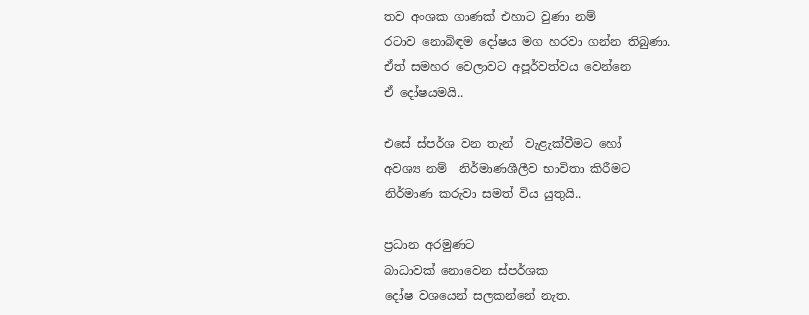තව අංශක ගාණක් එහාට වුණා නම්
රටාව නොබිඳම දෝෂය මග හරවා ගන්න තිබුණා.
ඒත් සමහර වෙලාවට අපූර්වත්වය වෙන්නෙ
ඒ දෝෂයමයි..

එසේ ස්පර්ශ වන තැන්  වැළැක්වීමට හෝ
අවශ්‍ය නම්  නිර්මාණශීලීව භාවිතා කිරීමට
නිර්මාණ කරුවා සමත් විය යුතුයි..

ප්‍රධාන අරමුණට
බාධාවක් නොවෙන ස්පර්ශක
දෝෂ වශයෙන් සලකන්නේ නැත.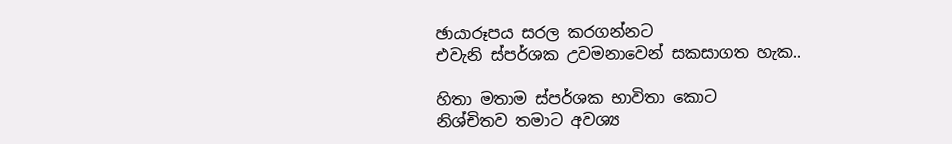ඡායාරූපය සරල කරගන්නට
එවැනි ස්පර්ශක උවමනාවෙන් සකසාගත හැක..

හිතා මතාම ස්පර්ශක භාවිතා කොට
නිශ්‍චිතව තමාට අවශ්‍ය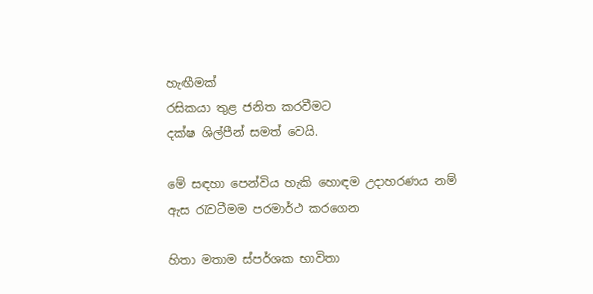හැඟීමක්
රසිකයා තුළ ජනිත කරවීමට
දක්ෂ ශිල්පීන් සමත් වෙයි.

මේ සඳහා පෙන්විය හැකි හොඳම උදාහරණය නම්
ඇස රැවටීමම පරමාර්ථ කරගෙන

හිතා මතාම ස්පර්ශක භාවිතා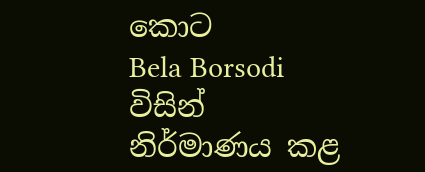කොට
Bela Borsodi විසින් නිර්මාණය කළ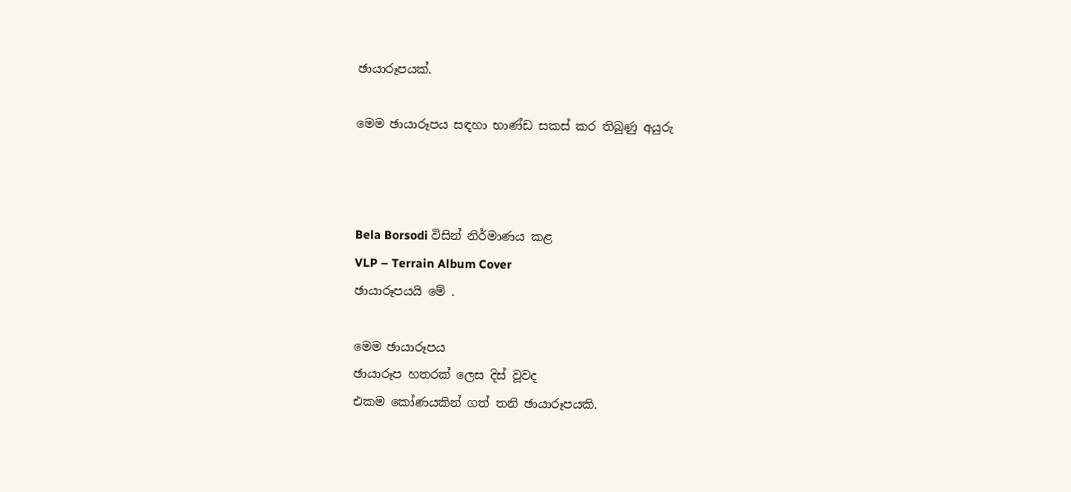ඡායාරූපයක්.

මෙම ඡායාරූපය සඳහා භාණ්ඩ සකස් කර තිබුණු අයුරු



Bela Borsodi විසින් නිර්මාණය කළ
VLP – Terrain Album Cover
ඡායාරූපයයි මේ .

මෙම ඡායාරූපය
ඡායාරූප හතරක් ලෙස දිස් වූවද
එකම කෝණයකින් ගත් තනි ඡායාරූපයකි.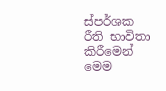ස්පර්ශක රීති භාවිතා කිරීමෙන්
මෙම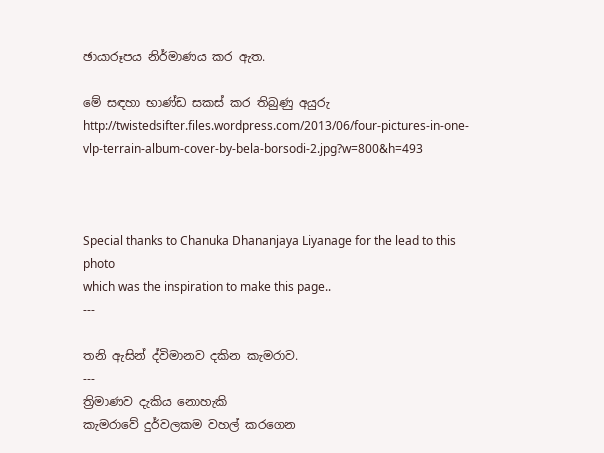ඡායාරූපය නිර්මාණය කර ඇත.

මේ සඳහා භාණ්ඩ සකස් කර තිබුණු අයුරු
http://twistedsifter.files.wordpress.com/2013/06/four-pictures-in-one-vlp-terrain-album-cover-by-bela-borsodi-2.jpg?w=800&h=493



Special thanks to Chanuka Dhananjaya Liyanage for the lead to this photo
which was the inspiration to make this page..
---

තනි ඇසින් ද්විමානව දකින කැමරාව.
---
ත්‍රිමාණව දැකිය නොහැකි
කැමරාවේ දුර්වලකම වහල් කරගෙන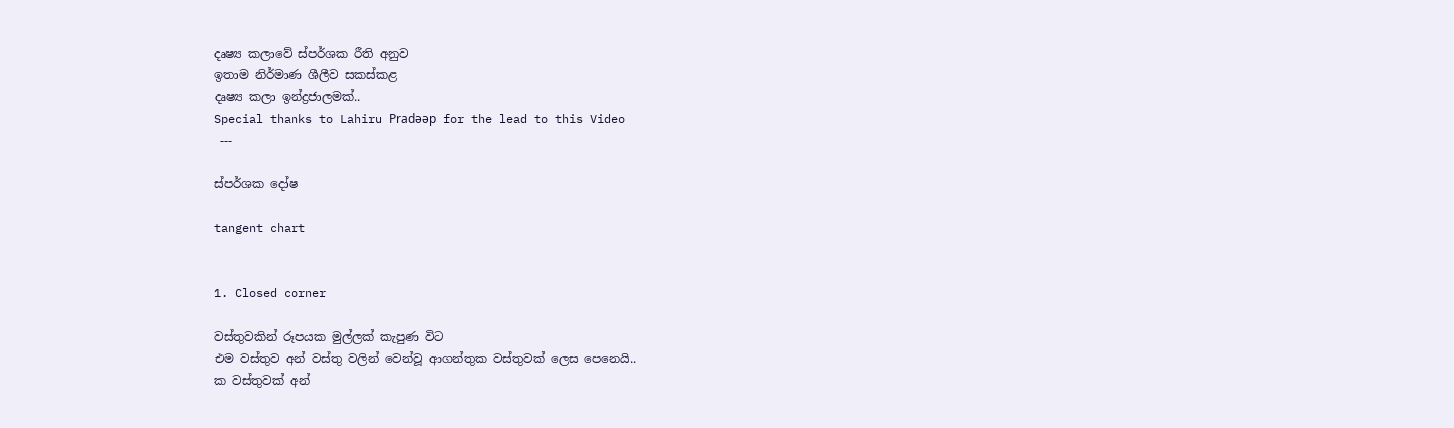දෘෂ්‍ය කලාවේ ස්පර්ශක රීති අනුව
ඉතාම නිර්මාණ ශීලීව සකස්කළ
දෘෂ්‍ය කලා ඉන්ද්‍රජාලමක්..
Special thanks to Lahiru Pradǝǝp for the lead to this Video
 ---

ස්පර්ශක දෝෂ

tangent chart


1. Closed corner

වස්තුවකින් රූපයක මුල්ලක් කැපුණ විට
එම වස්තුව අන් වස්තු වලින් වෙන්වූ ආගන්තුක වස්තුවක් ලෙස පෙනෙයි..
ක වස්තුවක් අන්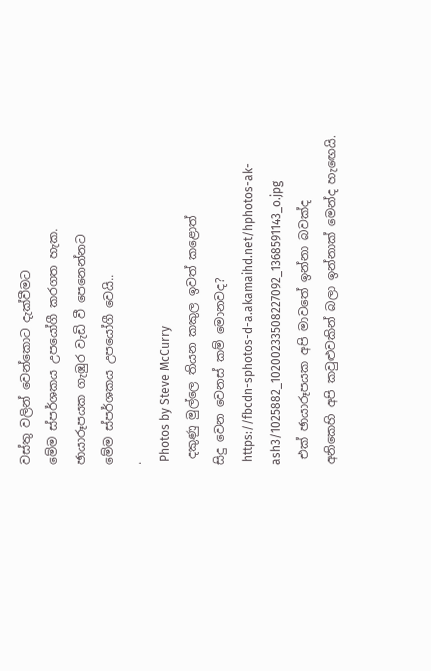වස්තු වලින් වෙන්කොට දැක්වීමට
මේම ස්පර්ශකය උපයෝගී කරගත හැක.
ඡායාරූපයක ගැඹුර වැඩි වී පෙනෙන්නට
මේම ස්පර්ශකය උපයෝගී වෙයි..
.
 Photos by Steve McCurry
 දකුණු මුල්ලෙ තියන කකුල ඉවත් කළොත්
සිදු වෙන වෙනස් කම් මොනවද?
 https://fbcdn-sphotos-d-a.akamaihd.net/hphotos-ak-ash3/1025882_10200233508227092_1368591143_o.jpg
 එක් ඡායාරූපයක අපි මාවතේ ඉන්නා බවක්ද
අනිකෙහි අපි කවුළුවකින් බලා ඉන්නාක් මෙන්ද හැඟෙයි.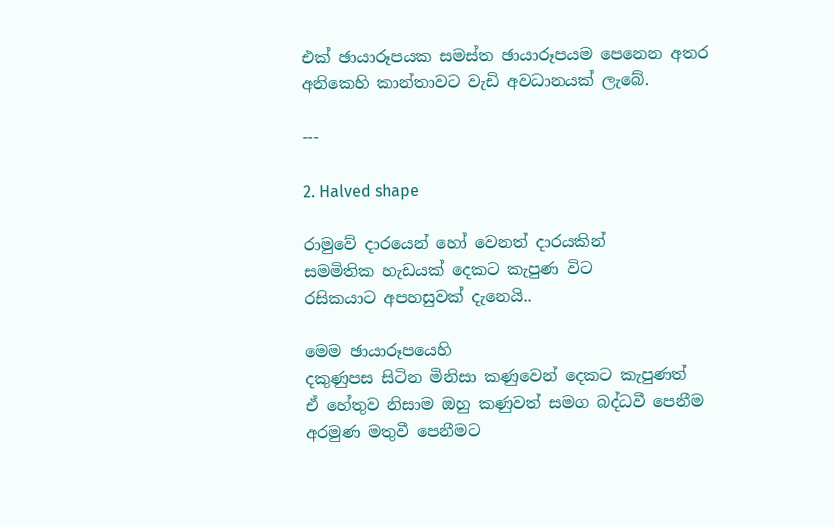එක් ඡායාරූපයක සමස්ත ඡායාරූපයම පෙනෙන අතර
අනිකෙහි කාන්තාවට වැඩි අවධානයක් ලැබේ.

---

2. Halved shape

රාමුවේ දාරයෙන් හෝ වෙනත් දාරයකින්
සමමිතික හැඩයක් දෙකට කැපුණ විට
රසිකයාට අපහසුවක් දැනෙයි..

මෙම ඡායාරූපයෙහි
දකුණුපස සිටින මිනිසා කණුවෙන් දෙකට කැපුණත්
ඒ හේතුව නිසාම ඔහු කණුවත් සමග බද්ධවී පෙනීම
අරමුණ මතුවී පෙනීමට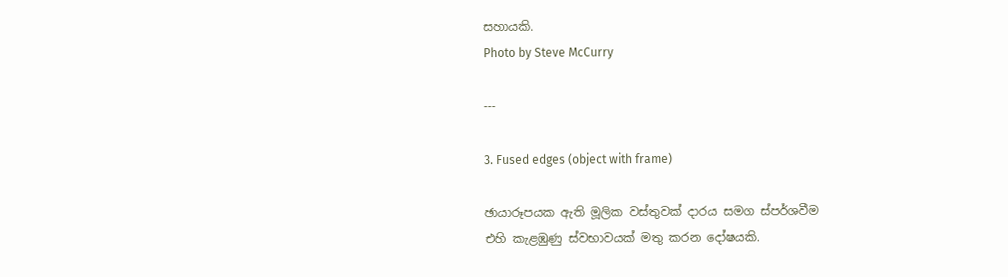සහායකි.
Photo by Steve McCurry

---

3. Fused edges (object with frame)

ඡායාරූපයක ඇති මූලික වස්තුවක් දාරය සමග ස්පර්ශවීම
එහි කැළඹුණු ස්වභාවයක් මතු කරන දෝෂයකි.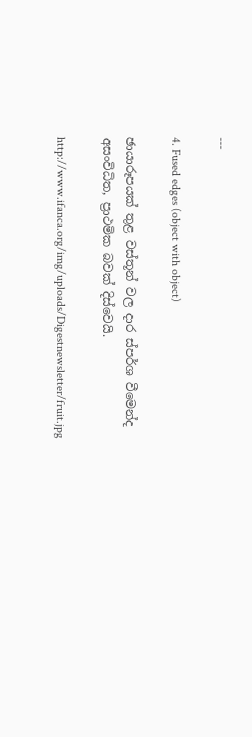---

4. Fused edges (object with object)

ඡායාරූපයක් තුළ වස්තූන් වල දාර ස්පර්ශ වීමෙන්ද
අසංවිධිත, ප්‍රාථමික බවක් දිස්වෙයි.

http://www.ifanca.org/img/uploads/Digestnewsletter/fruit.jpg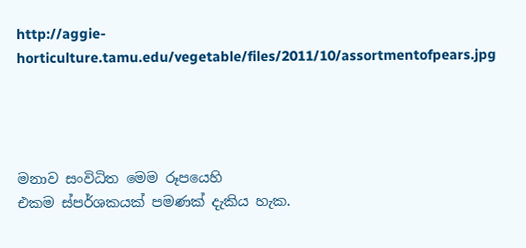http://aggie-horticulture.tamu.edu/vegetable/files/2011/10/assortmentofpears.jpg




මනාව සංවිධිත මෙම රූපයෙහි
එකම ස්පර්ශකයක් පමණක් දැකිය හැක.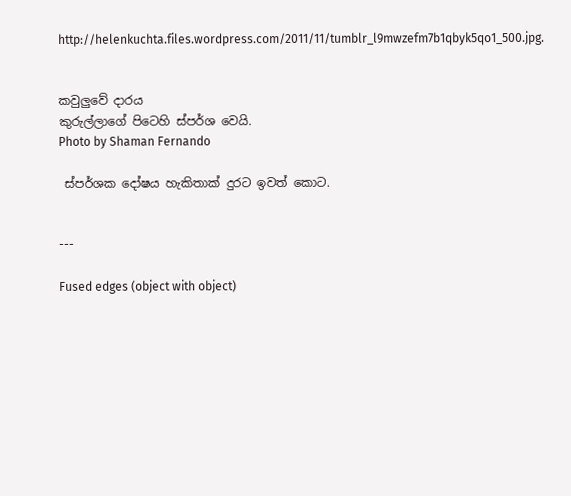http://helenkuchta.files.wordpress.com/2011/11/tumblr_l9mwzefm7b1qbyk5qo1_500.jpg.


කවුලුවේ දාරය
කුරුල්ලාගේ පිටෙහි ස්පර්ශ වෙයි.
Photo by Shaman Fernando

 ස්පර්ශක දෝෂය හැකිතාක් දුරට ඉවත් කොට.


---

Fused edges (object with object)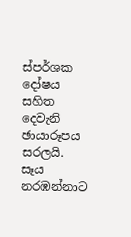ස්පර්ශක දෝෂය සහිත
දෙවැනි ඡායාරූපය සරලයි.
සෑය නරඹන්නාට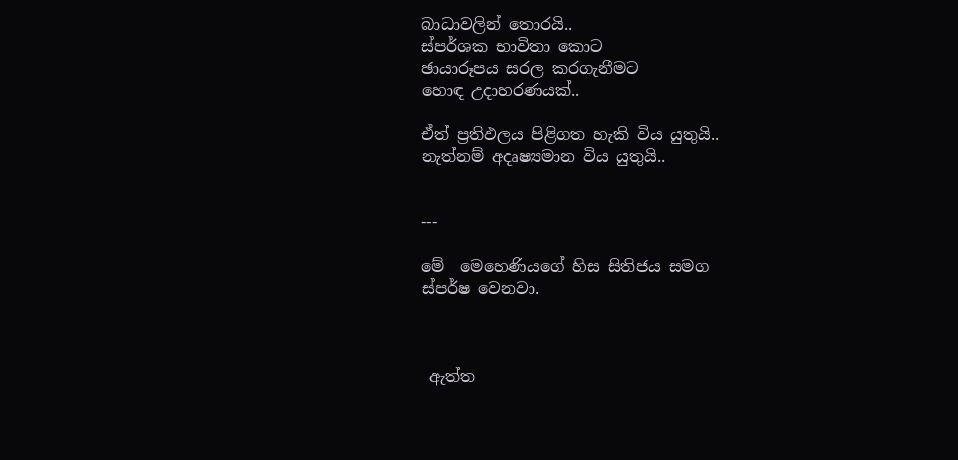බාධාවලින් තොරයි..
ස්පර්ශක භාවිතා කොට
ඡායාරූපය සරල කරගැනීමට
හොඳ උදාහරණයක්..

ඒත් ප්‍රතිඵලය පිළිගත හැකි විය යුතුයි..
නැත්නම් අදෘෂ්‍යමාන විය යුතුයි..


---

මේ  මෙහෙණියගේ හිස සිතිජය සමග
ස්පර්ෂ වෙනවා.



 ඇත්ත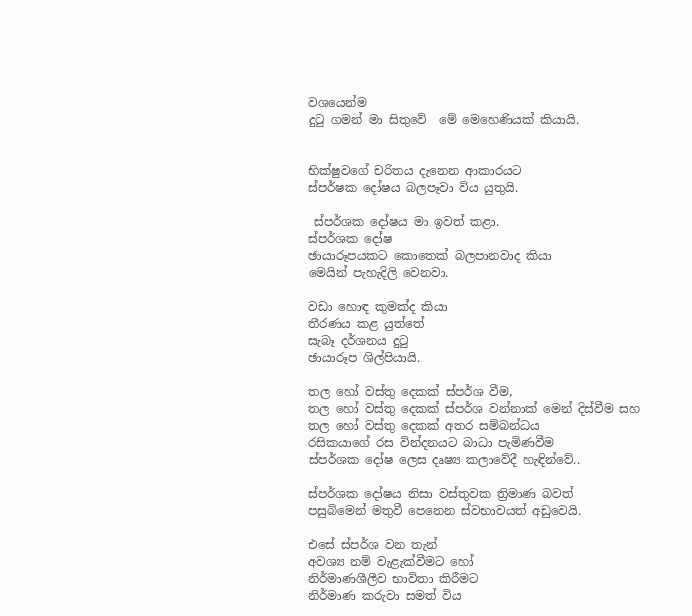වශයෙන්ම
දුටු ගමන් මා සිතුවේ  මේ මෙහෙණියක් කියායි.


භික්ෂුවගේ චරිතය දැනෙන ආකාරයට
ස්පර්ෂක දෝෂය බලපෑවා විය යුතුයි.

 ස්පර්ශක දෝෂය මා ඉවත් කළා.
ස්පර්ශක දෝෂ
ඡායාරූපයකට කොතෙක් බලපානවාද කියා
මෙයින් පැහැදිලි වෙනවා.

වඩා හොඳ කුමක්ද කියා
තීරණය කළ යුත්තේ
සැබෑ දර්ශනය දුටු
ඡායාරූප ශිල්පියායි.

තල හෝ වස්තු දෙකක් ස්පර්ශ වීම,
තල හෝ වස්තු දෙකක් ස්පර්ශ වන්නාක් මෙන් දිස්වීම සහ
තල හෝ වස්තු දෙකක් අතර සම්බන්ධය
රසිකයාගේ රස වින්දනයට බාධා පැමිණවීම
ස්පර්ශක දෝෂ ලෙස දෘෂ්‍ය කලාවේදී හැඳින්වේ..

ස්පර්ශක දෝෂය නිසා වස්තුවක ත්‍රිමාණ බවත්
පසුබිමෙන් මතුවී පෙනෙන ස්වභාවයත් අඩුවෙයි.

එසේ ස්පර්ශ වන තැන්
අවශ්‍ය නම් වැළැක්වීමට හෝ
නිර්මාණශීලීව භාවිතා කිරීමට
නිර්මාණ කරුවා සමත් විය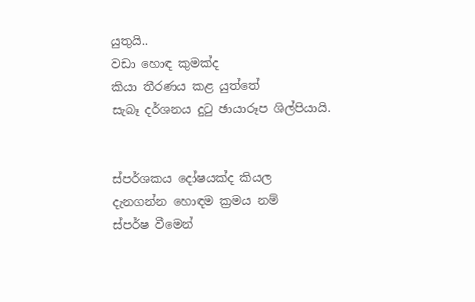යුතුයි..
වඩා හොඳ කුමක්ද
කියා තීරණය කළ යුත්තේ
සැබෑ දර්ශනය දුටු ඡායාරූප ශිල්පියායි.


ස්පර්ශකය දෝෂයක්ද කියල
දැනගන්න හොඳම ක්‍රමය නම්
ස්පර්ෂ වීමෙන්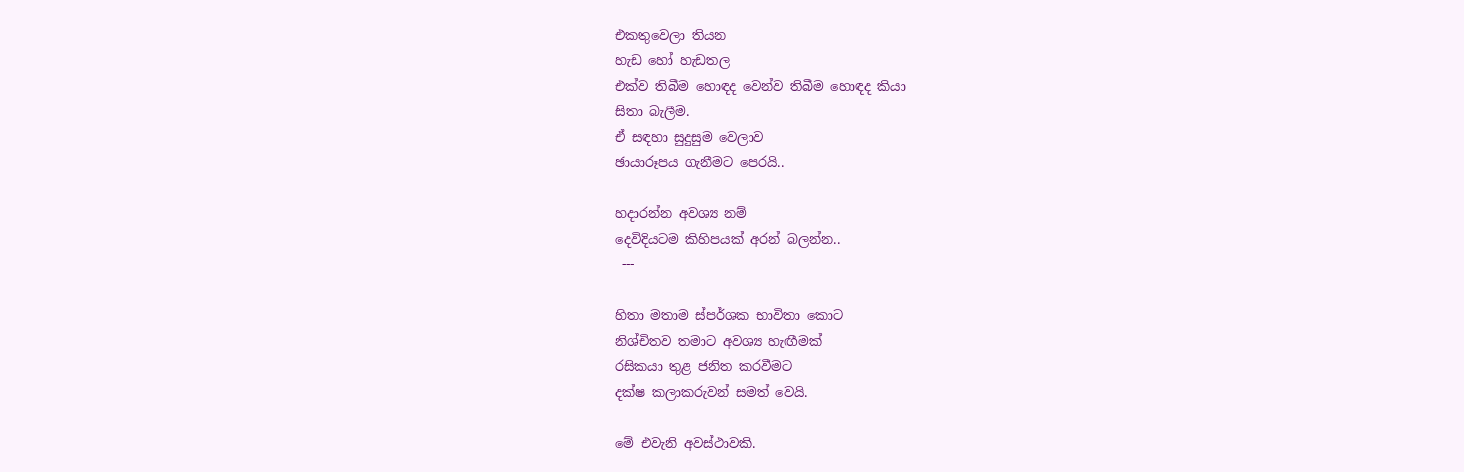එකතුවෙලා තියන
හැඩ හෝ හැඩතල
එක්ව තිබීම හොඳද වෙන්ව තිබීම හොඳද කියා
සිතා බැලීම.
ඒ සඳහා සුදුසුම වෙලාව
ඡායාරූපය ගැනීමට පෙරයි..

හදාරන්න අවශ්‍ය නම්
දෙවිදියටම කිහිපයක් අරන් බලන්න..
 ---

හිතා මතාම ස්පර්ශක භාවිතා කොට
නිශ්‍චිතව තමාට අවශ්‍ය හැඟීමක්
රසිකයා තුළ ජනිත කරවීමට
දක්ෂ කලාකරුවන් සමත් වෙයි.

මේ එවැනි අවස්ථාවකි.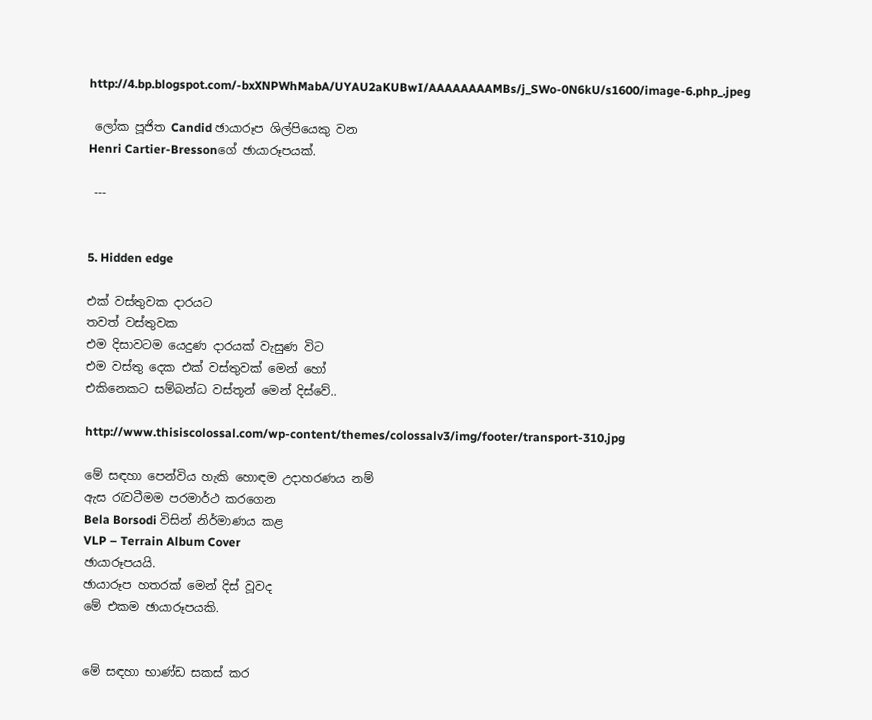http://4.bp.blogspot.com/-bxXNPWhMabA/UYAU2aKUBwI/AAAAAAAAMBs/j_SWo-0N6kU/s1600/image-6.php_.jpeg

 ලෝක පූජිත Candid ඡායාරූප ශිල්පියෙකු වන
Henri Cartier-Bressonගේ ඡායාරූපයක්.

 ---


5. Hidden edge

එක් වස්තුවක දාරයට
තවත් වස්තුවක
එම දිසාවටම යෙදුණ දාරයක් වැසුණ විට
එම වස්තු දෙක එක් වස්තුවක් මෙන් හෝ
එකිනෙකට සම්බන්ධ වස්තූන් මෙන් දිස්වේ..

http://www.thisiscolossal.com/wp-content/themes/colossalv3/img/footer/transport-310.jpg

මේ සඳහා පෙන්විය හැකි හොඳම උදාහරණය නම්
ඇස රැවටීමම පරමාර්ථ කරගෙන
Bela Borsodi විසින් නිර්මාණය කළ
VLP – Terrain Album Cover
ඡායාරූපයයි.
ඡායාරූප හතරක් මෙන් දිස් වූවද
මේ එකම ඡායාරූපයකි.


මේ සඳහා භාණ්ඩ සකස් කර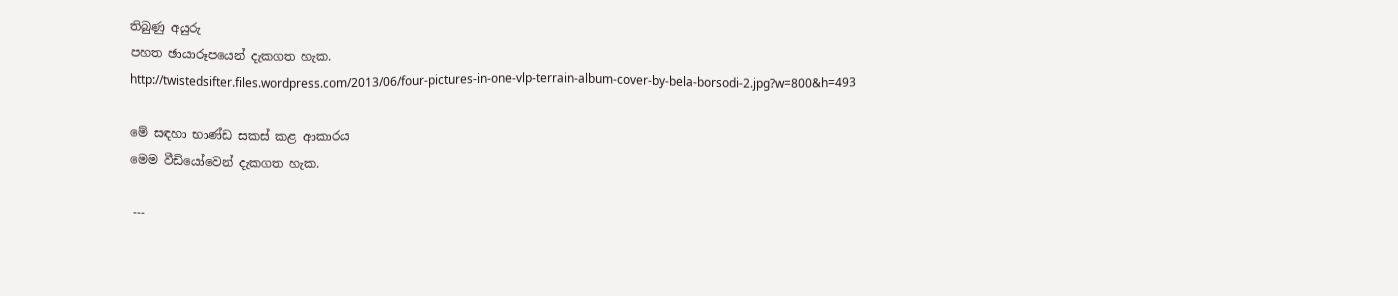තිබුණු අයුරු
පහත ඡායාරූපයෙන් දැකගත හැක.
http://twistedsifter.files.wordpress.com/2013/06/four-pictures-in-one-vlp-terrain-album-cover-by-bela-borsodi-2.jpg?w=800&h=493

මේ සඳහා භාණ්ඩ සකස් කළ ආකාරය
මෙම වීඩියෝවෙන් දැකගත හැක.

 ---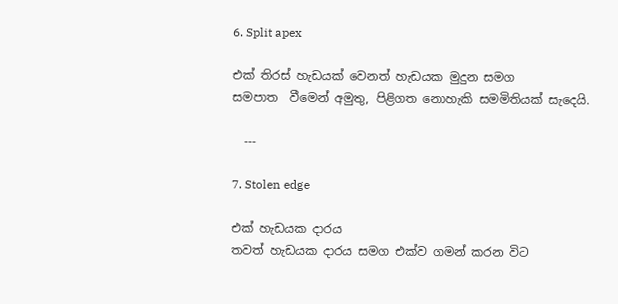6. Split apex

එක් තිරස් හැඩයක් වෙනත් හැඩයක මුදුන සමග
සමපාත  වීමෙන් අමුතු, පිළිගත නොහැකි සමමිතියක් සැදෙයි.

  ---

7. Stolen edge

එක් හැඩයක දාරය
තවත් හැඩයක දාරය සමග එක්ව ගමන් කරන විට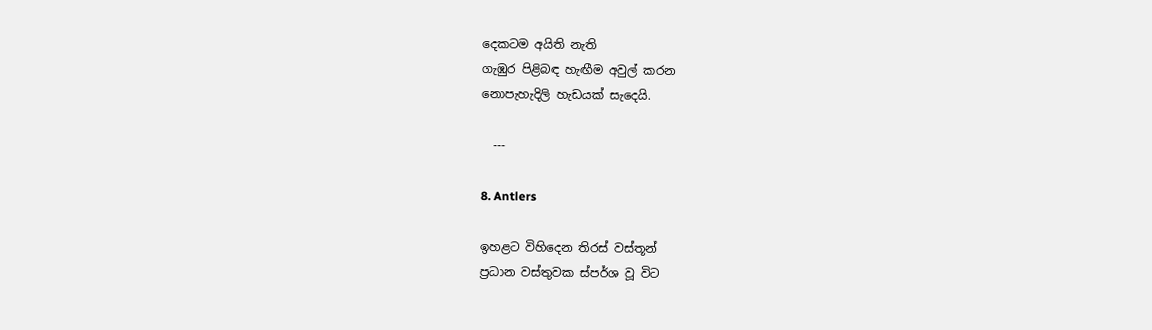දෙකටම අයිති නැති
ගැඹුර පිළිබඳ හැඟීම අවුල් කරන
නොපැහැදිලි හැඩයක් සැදෙයි.

  ---

8. Antlers

ඉහළට විහිදෙන තිරස් වස්තූන්
ප්‍රධාන වස්තුවක ස්පර්ශ වූ විට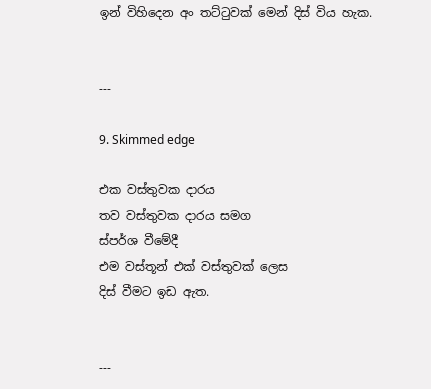ඉන් විහිදෙන අං තට්ටුවක් මෙන් දිස් විය හැක.


---

9. Skimmed edge

එක වස්තුවක දාරය
තව වස්තුවක දාරය සමග
ස්පර්ශ වීමේදී
එම වස්තූන් එක් වස්තුවක් ලෙස
දිස් වීමට ඉඩ ඇත.


---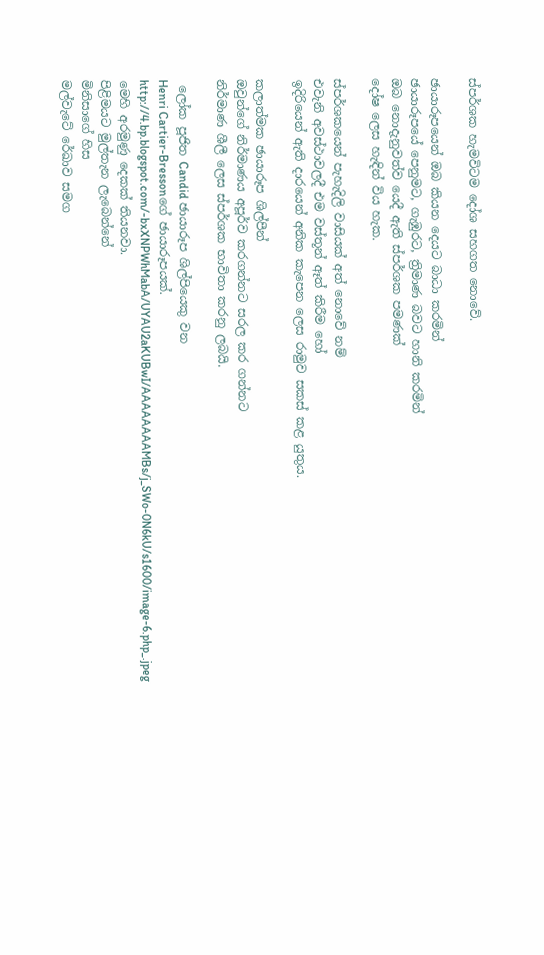ස්පර්ශක හැමවිටම දෝශ සහගත නොවේ.

ඡායාරූපයෙන් ඔබ කියන දෙයට බාධා කරමින්
ඡායාරූපයේ පෙනුමට, ගැඹුරට, ත්‍රිමාණ බවට හානි කරමින්
ඔබ නොදැනුවත්ව යෙදී ඇති ස්පර්ශක පමණක්
දෝෂ ලෙස හැඳින් විය හැක.

ස්පර්ශකයෙන් පැහැදිලි වාසියක් අත් නොවේ නම්
එවැනි අවස්ථාවලදී එම වස්තූන් ඈත් කිරීම හෝ
ඉදිරියෙන් ඇති දාරයෙන් අනික කැපෙන ලෙස රාමුව සකස් කළ යුතුය.

කලාත්මක ඡායාරූප ශිල්පීන්
ඔවුන්ගේ නිර්මාණය අපූර්ව කරගන්නට සරල කර ගන්නට
නිර්මාණ ශීලී ලෙස ස්පර්ශක භාවිතා කරනු ලබයි.

 ලෝක පූජිත Candid ඡායාරූප ශිල්පියෙකු වන
Henri Cartier-Bressonගේ ඡායාරූපයක්.
http://4.bp.blogspot.com/-bxXNPWhMabA/UYAU2aKUBwI/AAAAAAAAMBs/j_SWo-0N6kU/s1600/image-6.php_.jpeg
මෙහි අරමුණු දෙකක් තියනවා.
පිළිමයට මුල්තැන ලැබෙන්නේ
මිනිසාගේ හිස
මල්වැටේ රේඛාව සමග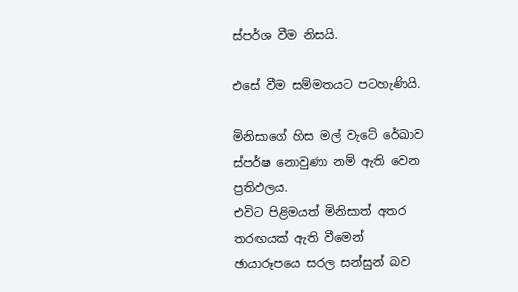ස්පර්ශ වීම නිසයි.

එසේ වීම සම්මතයට පටහැණියි.

මිනිසාගේ හිස මල් වැටේ රේඛාව
ස්පර්ෂ නොවුණා නම් ඇති වෙන ප්‍රතිඵලය.
එවිට පිළිමයත් මිනිසාත් අතර
තරඟයක් ඇති වීමෙන්
ඡායාරූපයෙ සරල සන්සුන් බව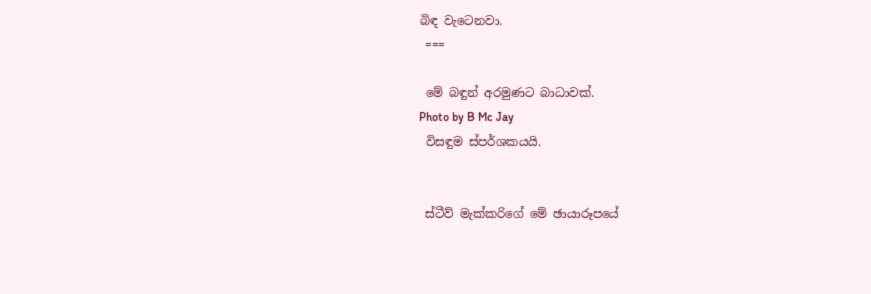බිඳ වැටෙනවා.
 ===

 මේ බඳුන් අරමුණට බාධාවක්.
Photo by B Mc Jay
 විසඳුම ස්පර්ශකයයි.


 ස්ටීව් මැක්කරිගේ මේ ඡායාරූපයේ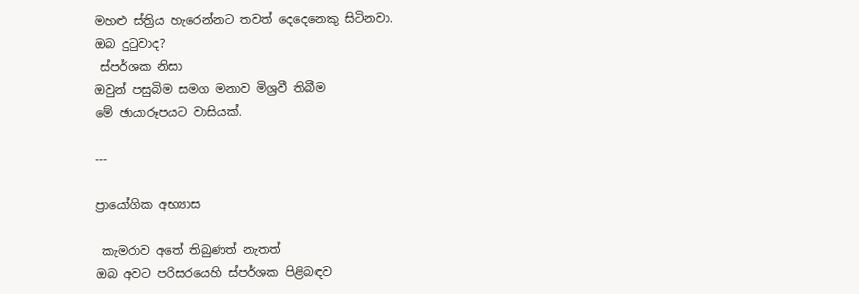මහළු ස්ත්‍රිය හැරෙන්නට තවත් දෙදෙනෙකු සිටිනවා.
ඔබ දුටුවාද?
 ස්පර්ශක නිසා
ඔවුන් පසුබිම සමග මනාව මිශ්‍රවී තිබීම
මේ ඡායාරූපයට වාසියක්.

---

ප්‍රායෝගික අභ්‍යාස

 කැමරාව අතේ තිබුණත් නැතත්
ඔබ අවට පරිසරයෙහි ස්පර්ශක පිළිබඳව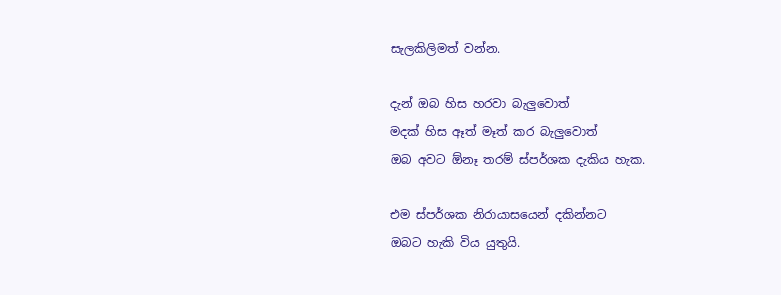සැලකිලිමත් වන්න.

දැන් ඔබ හිස හරවා බැලුවොත්
මදක් හිස ඈත් මෑත් කර බැලුවොත්
ඔබ අවට ඕනෑ තරම් ස්පර්ශක දැකිය හැක.

එම ස්පර්ශක නිරායාසයෙන් දකින්නට
ඔබට හැකි විය යුතුයි.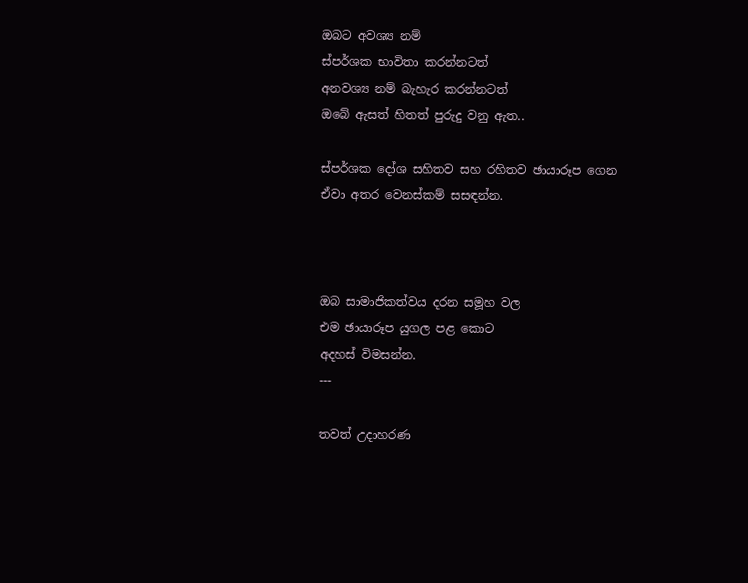ඔබට අවශ්‍ය නම්
ස්පර්ශක භාවිතා කරන්නටත්
අනවශ්‍ය නම් බැහැර කරන්නටත්
ඔබේ ඇසත් හිතත් පුරුදු වනු ඇත..

ස්පර්ශක දෝශ සහිතව සහ රහිතව ඡායාරූප ගෙන
ඒවා අතර වෙනස්කම් සසඳන්න.



ඔබ සාමාජිකත්වය දරන සමූහ වල
එම ඡායාරූප යුගල පළ කොට
අදහස් විමසන්න.
---

තවත් උදාහරණ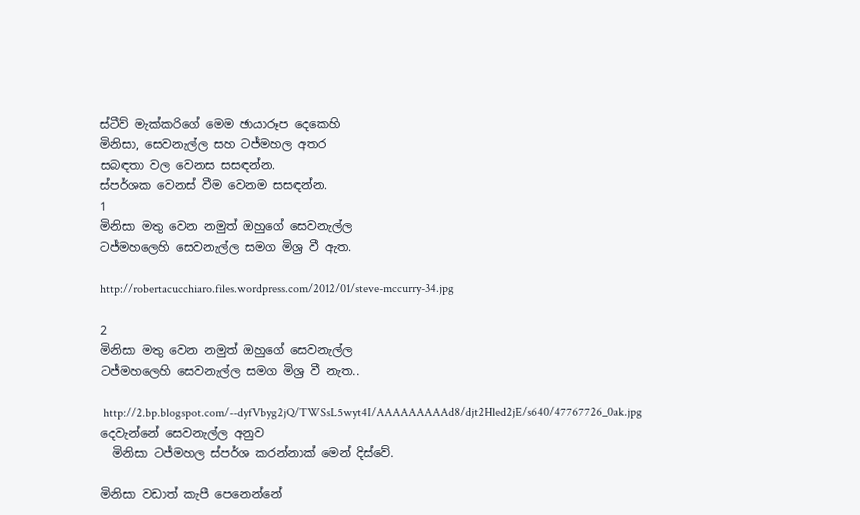ස්ටීව් මැක්කරිගේ මෙම ඡායාරූප දෙකෙහි
මිනිසා, සෙවනැල්ල සහ ටජ්මහල අතර
සබඳතා වල වෙනස සසඳන්න.
ස්පර්ශක වෙනස් වීම වෙනම සසඳන්න.
1
මිනිසා මතු වෙන නමුත් ඔහුගේ සෙවනැල්ල
ටජ්මහලෙහි සෙවනැල්ල සමග මිශ්‍ර වී ඇත.

http://robertacucchiaro.files.wordpress.com/2012/01/steve-mccurry-34.jpg

2
මිනිසා මතු වෙන නමුත් ඔහුගේ සෙවනැල්ල
ටජ්මහලෙහි සෙවනැල්ල සමග මිශ්‍ර වී නැත..

 http://2.bp.blogspot.com/--dyfVbyg2jQ/TWSsL5wyt4I/AAAAAAAAAd8/djt2Hled2jE/s640/47767726_0ak.jpg
දෙවැන්නේ සෙවනැල්ල අනුව
  මිනිසා ටජ්මහල ස්පර්ශ කරන්නාක් මෙන් දිස්වේ.

මිනිසා වඩාත් කැපී පෙනෙන්නේ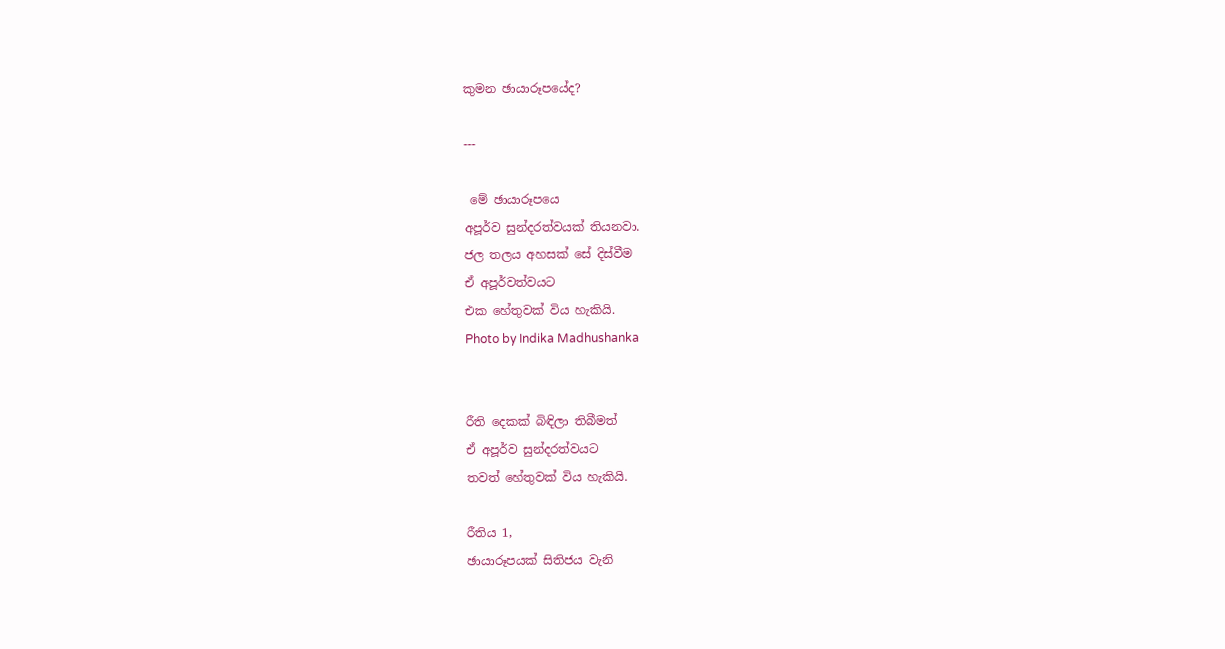කුමන ඡායාරූපයේද?

---

 මේ ඡායාරූපයෙ
අපූර්ව සුන්දරත්වයක් තියනවා.
ජල තලය අහසක් සේ දිස්වීම
ඒ අපූර්වත්වයට
එක හේතුවක් විය හැකියි.
Photo by Indika Madhushanka


රීති දෙකක් බිඳිලා තිබීමත්
ඒ අපූර්ව සුන්දරත්වයට
තවත් හේතුවක් විය හැකියි.

රීතිය 1,
ඡායාරූපයක් සිතිජය වැනි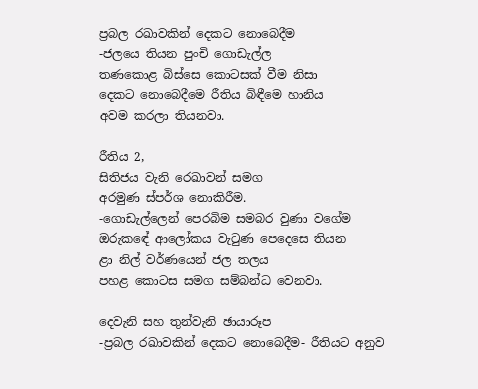ප්‍රබල රඛාවකින් දෙකට නොබෙදීම
-ජලයෙ තියන පුංචි ගොඩැල්ල
තණකොළ බිස්සෙ කොටසක් වීම නිසා
දෙකට නොබෙදීමෙ රීතිය බිඳීමෙ හානිය
අවම කරලා තියනවා.

රීතිය 2,
සිතිජය වැනි රෙඛාවන් සමග
අරමුණ ස්පර්ශ නොකිරීම.
-ගොඩැල්ලෙන් පෙරබිම සමබර වුණා වගේම
ඔරුකඳේ ආලෝකය වැටුණ පෙදෙසෙ තියන
ළා නිල් වර්ණයෙන් ජල තලය
පහළ කොටස සමග සම්බන්ධ වෙනවා.

දෙවැනි සහ තුන්වැනි ඡායාරූප
-ප්‍රබල රඛාවකින් දෙකට නොබෙදීම- රීතියට අනුව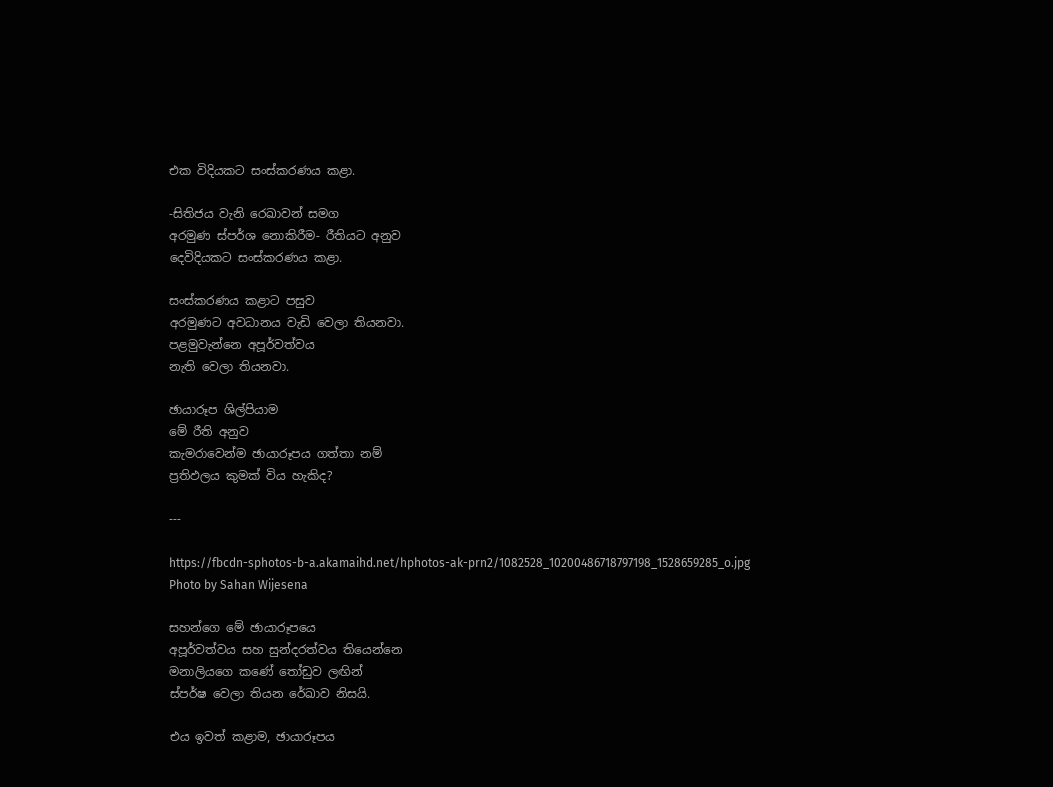එක විදියකට සංස්කරණය කළා.

-සිතිජය වැනි රෙඛාවන් සමග
අරමුණ ස්පර්ශ නොකිරීම- රීතියට අනුව
දෙවිදියකට සංස්කරණය කළා.

සංස්කරණය කළාට පසුව
අරමුණට අවධානය වැඩි වෙලා තියනවා.
පළමුවැන්නෙ අපූර්වත්වය
නැති වෙලා තියනවා.

ඡායාරූප ශිල්පියාම
මේ රීති අනුව
කැමරාවෙන්ම ඡායාරූපය ගත්තා නම්
ප්‍රතිඵලය කුමක් විය හැකිද?

---

https://fbcdn-sphotos-b-a.akamaihd.net/hphotos-ak-prn2/1082528_10200486718797198_1528659285_o.jpg
Photo by Sahan Wijesena

සහන්ගෙ මේ ඡායාරූපයෙ
අපූර්වත්වය සහ සුන්දරත්වය තියෙන්නෙ
මනාලියගෙ කණේ තෝඩුව ලඟින්
ස්පර්ෂ වෙලා තියන රේඛාව නිසයි.

එය ඉවත් කළාම, ඡායාරූපය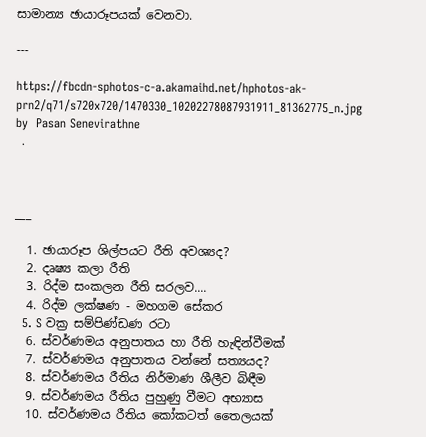සාමාන්‍ය ඡායාරූපයක් වෙනවා.

---

https://fbcdn-sphotos-c-a.akamaihd.net/hphotos-ak-prn2/q71/s720x720/1470330_10202278087931911_81362775_n.jpg
by  Pasan Senevirathne
 .



___

  1. ඡායාරූප ශිල්පයට රීති අවශ්‍යද?
  2. දෘෂ්‍ය කලා රීති
  3. රිද්ම සංකලන රීති සරලව....
  4. රිද්ම ලක්ෂණ - මහගම සේකර
  5. S වක්‍ර සම්පිණ්ඩණ රටා
  6. ස්වර්ණමය අනුපාතය හා රීති හැඳින්වීමක්
  7. ස්වර්ණමය අනුපාතය වන්නේ සත්‍යයද?
  8. ස්වර්ණමය රීතිය නිර්මාණ ශීලීව බිඳීම
  9. ස්වර්ණමය රීතිය පුහුණු වීමට අභ්‍යාස
  10. ස්වර්ණමය රීතිය කෝකටත් තෛලයක්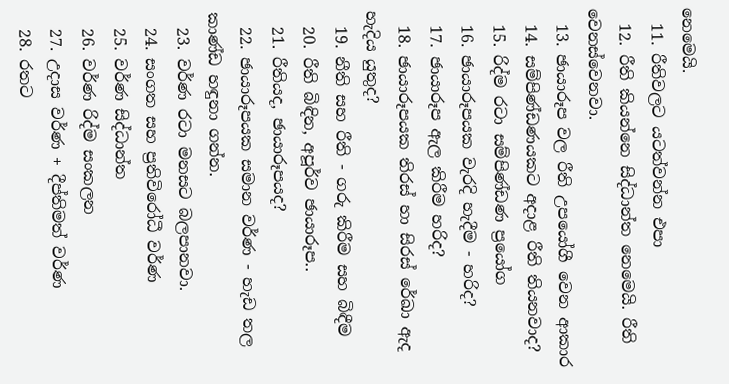නෙමෙයි.
  11. රීතිවලට යටත්වන්න එපා
  12. රීති කියන්නෙ සිද්ධාන්ත නෙමෙයි. රීති වෙනස්වෙනවා.
  13. ඡායාරූප වල රීති උපයෝගී වෙන ආකාර
  14. සම්පිණ්ඩණයකට අදාළ රීති තියනවාද?
  15. රිද්ම රටා සම්පිණ්ඩණ ප්‍රයෝග
  16. ඡායාරූපයක වැරදි හැදීම - හරිද?
  17. ඡායාරූප ඇල කිරීම හරිද?
  18. ඡායාරූපයක තිරස් හා සිරස් රේඛා ඇද හැදිය යුතුද?
  19. නීති සහ රීති - ගරු කිරීම සහ බිඳීම
  20. රීති බිඳින, අපූර්ව ඡායාරූප..
  21. රීතියද, ඡායාරූපයද?
  22. ඡායාරූපයක සමාන වර්ණ - හැඩ තල කාණ්ඩ හඳුනා ගන්න.
  23. වර්ණ රටා මනසට බලපානවා.
  24. සංගත සහ ප්‍රතිවිරෝධී වර්ණ
  25. වර්ණ සිද්ධාන්ත
  26. වර්ණ රිද්ම සංකලන
  27. උදාස වර්ණ + දීප්තිමත් වර්ණ
  28. රතට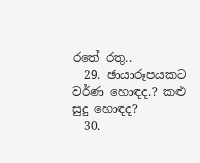රතේ රතු..
  29. ඡායාරූපයකට වර්ණ හොඳද.? කළු සුදු හොඳද?
  30.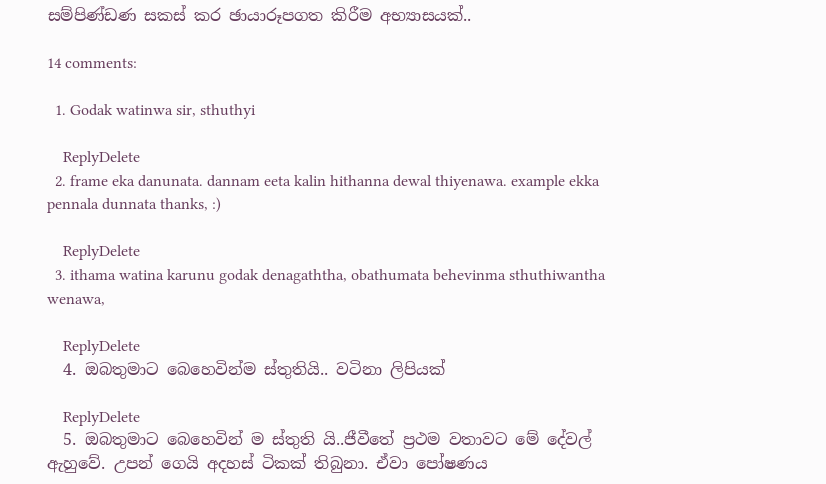සම්පිණ්ඩණ සකස් කර ඡායාරූපගත කිරීම අභ්‍යාසයක්..

14 comments:

  1. Godak watinwa sir, sthuthyi

    ReplyDelete
  2. frame eka danunata. dannam eeta kalin hithanna dewal thiyenawa. example ekka pennala dunnata thanks, :)

    ReplyDelete
  3. ithama watina karunu godak denagaththa, obathumata behevinma sthuthiwantha wenawa,

    ReplyDelete
  4. ඔබතුමාට බෙහෙවින්ම ස්තුතියි.. වටිනා ලිපියක්

    ReplyDelete
  5. ඔබතුමාට බෙහෙවින් ම ස්තුති යි..ජීවීතේ ප්‍රථම වතාවට මේ දේවල් ඇහුවේ. උපන් ගෙයි අදහස් ටිකක් තිබුනා. ඒවා පෝෂණය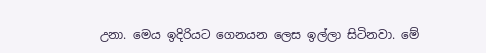උනා. මෙය ඉදිරියට ගෙනයන ලෙස ඉල්ලා සිටිනවා. මේ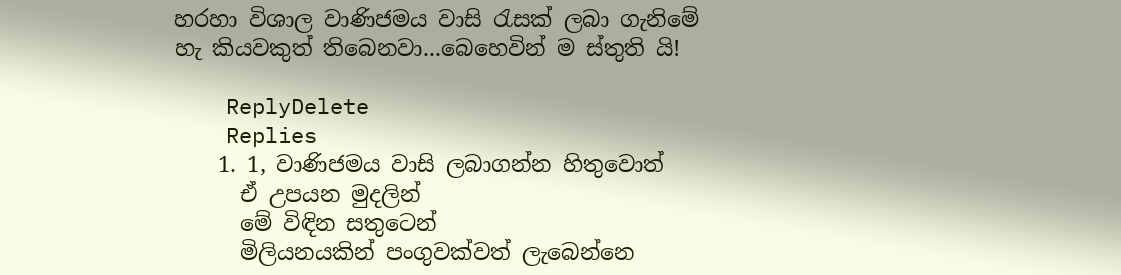හරහා විශාල වාණිජමය වාසි රැසක් ලබා ගැනිමේ හැ කියවකුත් තිබෙනවා...බෙහෙවින් ම ස්තුති යි!

    ReplyDelete
    Replies
    1. 1, වාණිජමය වාසි ලබාගන්න හිතුවොත්
      ඒ උපයන මුදලින්
      මේ විඳින සතුටෙන්
      මිලියනයකින් පංගුවක්වත් ලැබෙන්නෙ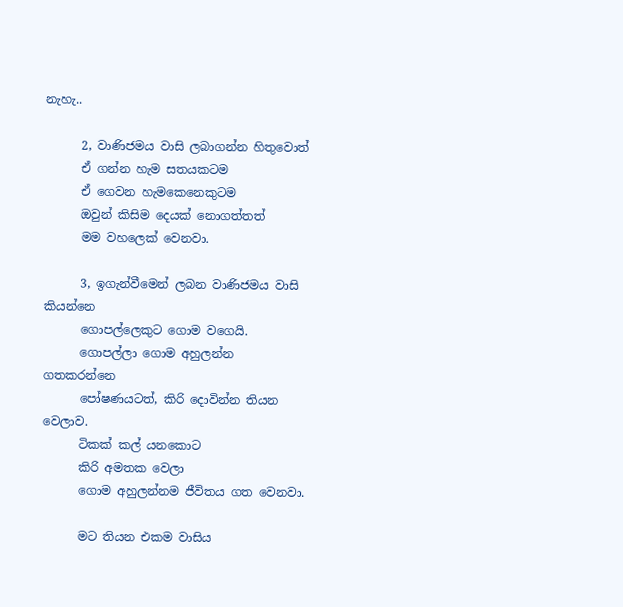නැහැ..

      2, වාණිජමය වාසි ලබාගන්න හිතුවොත්
      ඒ ගන්න හැම සතයකටම
      ඒ ගෙවන හැමකෙනෙකුටම
      ඔවුන් කිසිම දෙයක් නොගත්තත්
      මම වහලෙක් වෙනවා.

      3, ඉගැන්වීමෙන් ලබන වාණිජමය වාසි කියන්නෙ
      ගොපල්ලෙකුට ගොම වගෙයි.
      ගොපල්ලා ගොම අහුලන්න ගතකරන්නෙ
      පෝෂණයටත්, කිරි දොවින්න තියන වෙලාව.
      ටිකක් කල් යනකොට
      කිරි අමතක වෙලා
      ගොම අහුලන්නම ජීවිතය ගත වෙනවා.

      මට තියන එකම වාසිය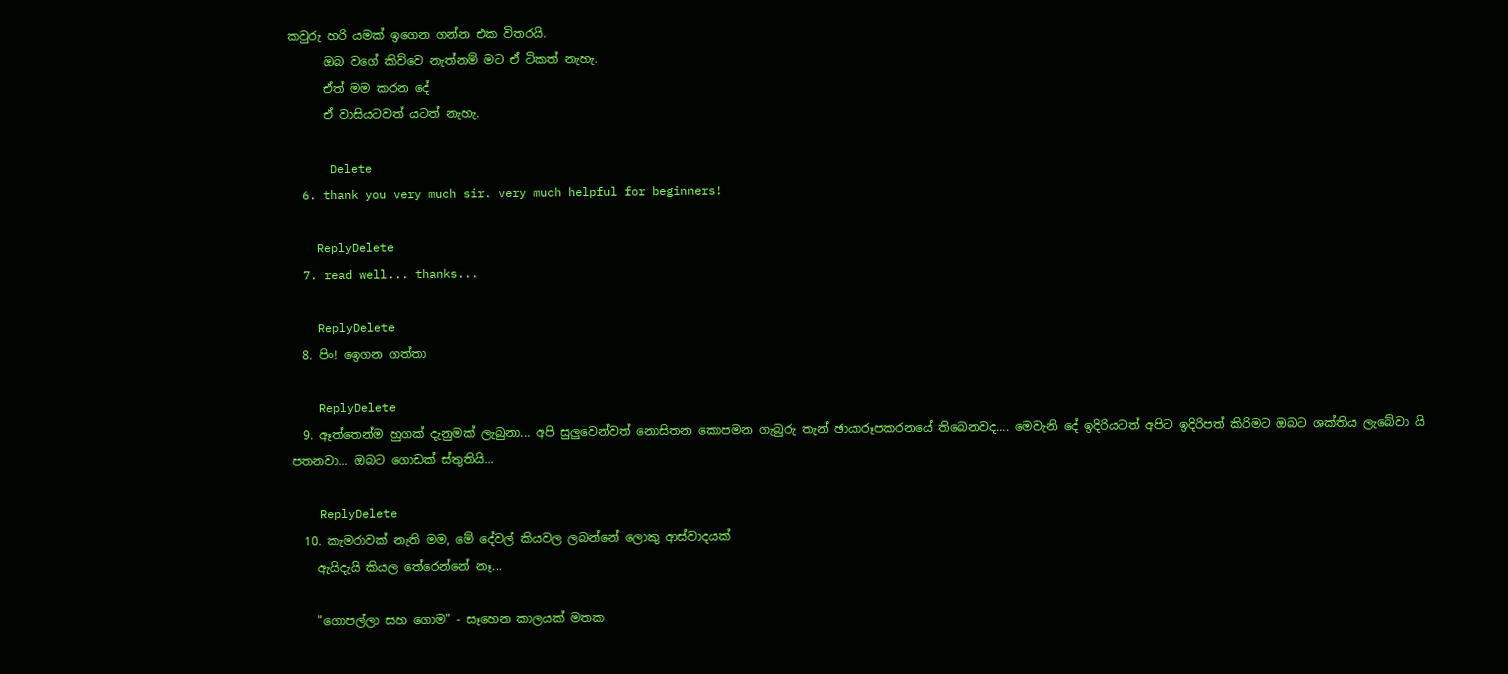කවුරු හරි යමක් ඉගෙන ගන්න එක විතරයි.
      ඔබ වගේ කිව්වෙ නැත්නම් මට ඒ ටිකත් නැහැ.
      ඒත් මම කරන දේ
      ඒ වාසියටවත් යටත් නැහැ.

      Delete
  6. thank you very much sir. very much helpful for beginners!

    ReplyDelete
  7. read well... thanks...

    ReplyDelete
  8. පිං! ඉෙගන ගත්තා

    ReplyDelete
  9. ඈත්තෙන්ම හුගක් දැනුමක් ලැබුනා... අපි සුලුවෙන්වත් නොසිතන කොපමන ගැබුරු තැන් ඡායාරූපකරනයේ තිබෙනවද.... මෙවැනි දේ ඉදිරියටත් අපිට ඉදිරිපත් කිරිමට ඔබට ශක්තිය ලැබේවා යි පතනවා... ඔබට ගොඩක් ස්තුතියි...

    ReplyDelete
  10. කැමරාවක් නැති මම, මේ දේවල් කියවල ලබන්නේ ලොකු ආස්වාදයක්
    ඇයිදැයි කියල තේරෙන්නේ නෑ...

    "ගොපල්ලා සහ ගොම" - සෑහෙන කාලයක් මතක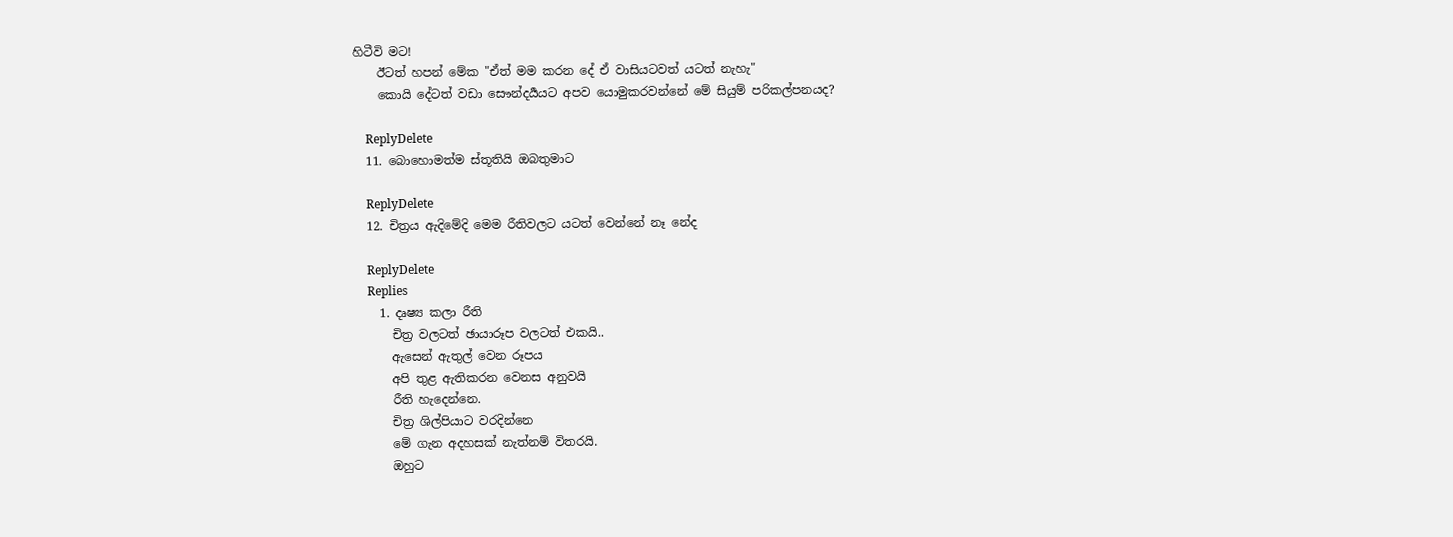හිටීවි මට!
    ඊටත් හපන් මේක "ඒත් මම කරන දේ ඒ වාසියටවත් යටත් නැහැ"
    කොයි දේටත් වඩා සෞන්දර්‍යයට අපව යොමුකරවන්නේ මේ සියුම් පරිකල්පනයද?

    ReplyDelete
  11. බොහොමත්ම ස්තූතියි ඔබතුමාට

    ReplyDelete
  12. චිත්‍රය ඇදිමේදි මෙම රීතිවලට යටත් වෙන්නේ නෑ නේද

    ReplyDelete
    Replies
    1. දෘෂ්‍ය කලා රීති
      චිත්‍ර වලටත් ඡායාරූප වලටත් එකයි..
      ඇසෙන් ඇතුල් වෙන රූපය
      අපි තුළ ඇතිකරන වෙනස අනුවයි
      රීති හැදෙන්නෙ.
      චිත්‍ර ශිල්පියාට වරදින්නෙ
      මේ ගැන අදහසක් නැත්නම් විතරයි.
      ඔහුට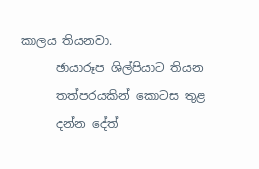කාලය තියනවා.
      ඡායාරූප ශිල්පියාට තියන
      තත්පරයකින් කොටස තුළ
      දන්න දේත්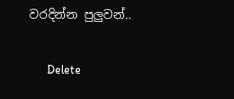වරදින්න පුලුවන්..

      Delete